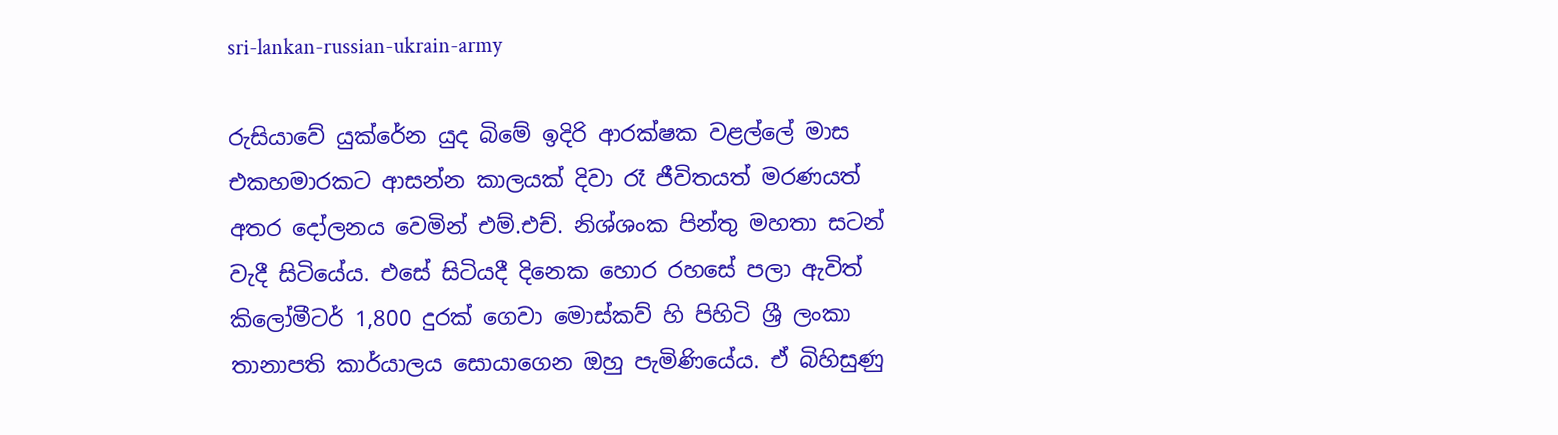sri-lankan-russian-ukrain-army

රුසියාවේ යුක්රේන යුද බිමේ ඉදිරි ආරක්ෂක වළල්ලේ මාස එකහමාරකට ආසන්න කාලයක් දිවා රෑ ජීවිතයත් මරණයත් අතර දෝලනය වෙමින් එම්.එච්. නිශ්ශංක පින්තු මහතා සටන් වැදී සිටියේය. එසේ සිටියදී දිනෙක හොර රහසේ පලා ඇවිත් කිලෝමීටර් 1,800 දුරක් ගෙවා මොස්කව් හි පිහිටි ශ්‍රී ලංකා තානාපති කාර්යාලය සොයාගෙන ඔහු පැමිණියේය. ඒ බිහිසුණු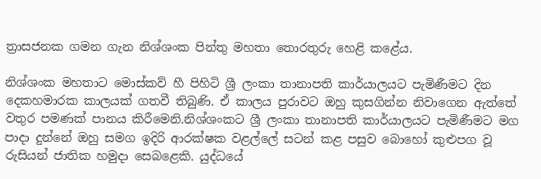ත්‍රාසජනක ගමන ගැන නිශ්ශංක පින්තු මහතා තොරතුරු හෙළි කළේය.

නිශ්ශංක මහතාට මොස්කව් හී පිහිටි ශ්‍රී ලංකා තානාපති කාර්යාලයට පැමිණීමට දින දෙකහමාරක කාලයක් ගතවී තිබුණි. ඒ කාලය පුරාවට ඔහු කුසගින්න නිවාගෙන ඇත්තේ වතුර පමණක් පානය කිරීමෙනි.නිශ්ශංකට ශ්‍රී ලංකා තානාපති කාර්යාලයට පැමිණීමට මග පාදා දුන්නේ ඔහු සමග ඉදිරි ආරක්ෂක වළල්ලේ සටන් කළ පසුව බොහෝ කුළුපග වූ රුසියන් ජාතික හමුදා සෙබළෙකි. යුද්ධයේ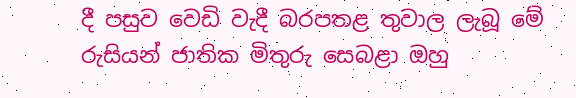දී පසුව වෙඩි වැදී බරපතළ තුවාල ලැබූ මේ රුසියන් ජාතික මිතුරු සෙබළා ඔහු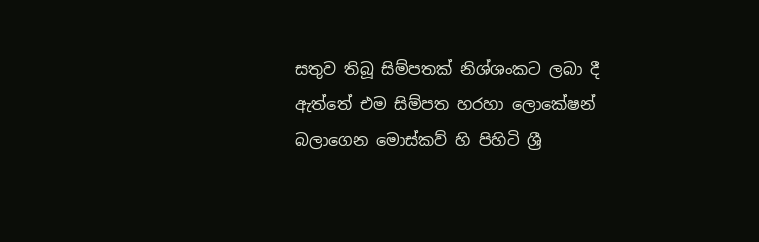සතුව තිබූ සිම්පතක් නිශ්ශංකට ලබා දී ඇත්තේ එම සිම්පත හරහා ලොකේෂන් බලාගෙන මොස්කව් හි පිහිටි ශ්‍රී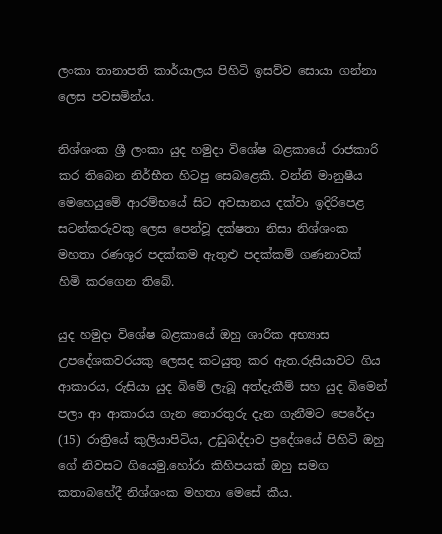ලංකා තානාපති කාර්යාලය පිහිටි ඉසව්ව සොයා ගන්නා ලෙස පවසමින්ය.

නිශ්ශංක ශ්‍රී ලංකා යුද හමුදා විශේෂ බළකායේ රාජකාරි කර තිබෙන නිර්භීත හිටපු සෙබළෙකි. වන්නි මානුෂීය මෙහෙයුමේ ආරම්භයේ සිට අවසානය දක්වා ඉදිරිපෙළ සටන්කරුවකු ලෙස පෙන්වූ දක්ෂතා නිසා නිශ්ශංක මහතා රණශූර පදක්කම ඇතුළු පදක්කම් ගණනාවක් හිමි කරගෙන තිබේ.

යුද හමුදා විශේෂ බළකායේ ඔහු ශාරික අභ්‍යාස උපදේශකවරයකු ලෙසද කටයුතු කර ඇත.රුසියාවට ගිය ආකාරය, රුසියා යුද බිමේ ලැබූ අත්දැකීම් සහ යුද බිමෙන් පලා ආ ආකාරය ගැන තොරතුරු දැන ගැනීමට පෙරේදා (15) රාත්‍රියේ කුලියාපිටිය, උඩුබද්දාව ප්‍රදේශයේ පිහිටි ඔහු ගේ නිවසට ගියෙමු.හෝරා කිහිපයක් ඔහු සමග කතාබහේදී නිශ්ශංක මහතා මෙසේ කීය.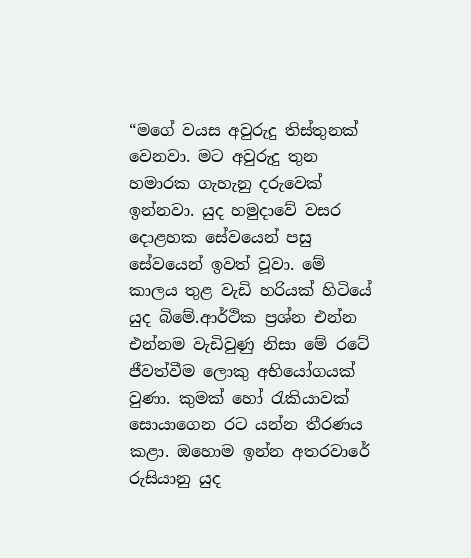“මගේ වයස අවුරුදු තිස්තුනක් වෙනවා. මට අවුරුදු තුන හමාරක ගැහැනු දරුවෙක් ඉන්නවා. යුද හමුදාවේ වසර දොළහක සේවයෙන් පසු සේවයෙන් ඉවත් වූවා. මේ කාලය තුළ වැඩි හරියක් හිටියේ යුද බිමේ.ආර්ථික ප්‍රශ්න එන්න එන්නම වැඩිවුණු නිසා මේ රටේ ජීවත්වීම ලොකු අභියෝගයක් වුණා. කුමක් හෝ රැකියාවක් සොයාගෙන රට යන්න තීරණය කළා. ඔහොම ඉන්න අතරවාරේ රුසියානු යුද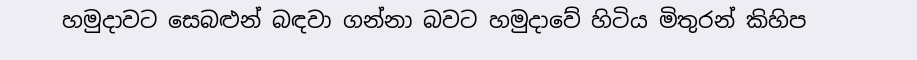හමුදාවට සෙබළුන් බඳවා ගන්නා බවට හමුදාවේ හිටිය මිතුරන් කිහිප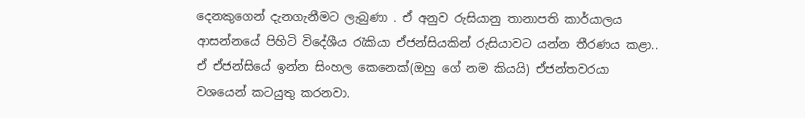දෙනකුගෙන් දැනගැනීමට ලැබුණා . ඒ අනුව රුසියානු තානාපති කාර්යාලය ආසන්නයේ පිහිටි විදේශීය රැකියා ඒජන්සියකින් රුසියාවට යන්න තීරණය කළා.. ඒ ඒජන්සියේ ඉන්න සිංහල කෙනෙක්(ඔහු ගේ නම කියයි) ඒජන්තවරයා වශයෙන් කටයුතු කරනවා.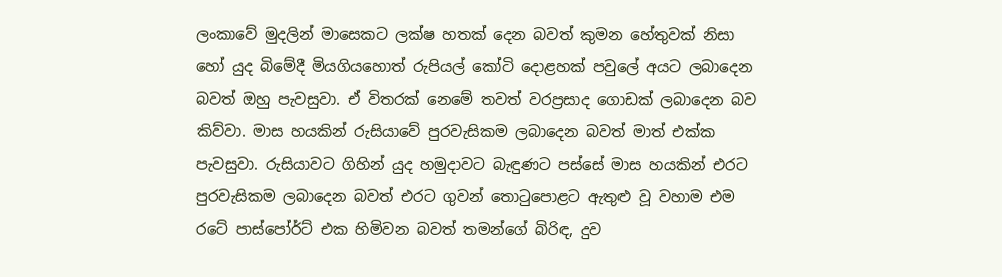ලංකාවේ මුදලින් මාසෙකට ලක්ෂ හතක් දෙන බවත් කුමන හේතුවක් නිසා හෝ යුද බිමේදී මියගියහොත් රුපියල් කෝටි දොළහක් පවුලේ අයට ලබාදෙන බවත් ඔහු පැවසුවා. ඒ විතරක් නෙමේ තවත් වරප්‍රසාද ගොඩක් ලබාදෙන බව කිව්වා. මාස හයකින් රුසියාවේ පුරවැසිකම ලබාදෙන බවත් මාත් එක්ක පැවසුවා. රුසියාවට ගිහින් යුද හමුදාවට බැඳුණට පස්සේ මාස හයකින් එරට පුරවැසිකම ලබාදෙන බවත් එරට ගුවන් තොටුපොළට ඇතුළු වූ වහාම එම රටේ පාස්පෝර්ට් එක හිමිවන බවත් තමන්ගේ බිරිඳ, දුව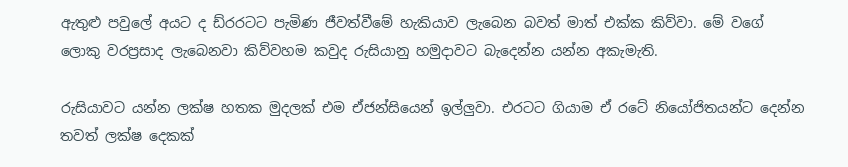ඇතුළු පවුලේ අයට ද ඩ්රරටට පැමිණ ජීවත්වීමේ හැකියාව ලැබෙන බවත් මාත් එක්ක කිව්වා. මේ වගේ ලොකු වරප්‍රසාද ලැබෙනවා කිව්වහම කවුද රුසියානු හමුදාවට බැදෙන්න යන්න අකැමැති.

රුසියාවට යන්න ලක්ෂ හතක මුදලක් එම ඒජන්සියෙන් ඉල්ලුවා. එරටට ගියාම ඒ රටේ නියෝජිතයන්ට දෙන්න තවත් ලක්ෂ දෙකක්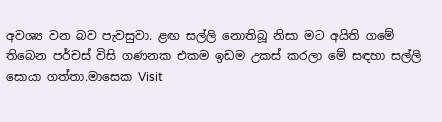අවශ්‍ය වන බව පැවසුවා. ළඟ සල්ලි නොතිබූ නිසා මට අයිති ගමේ තිබෙන පර්චස් විසි ගණනක එකම ඉඩම උකස් කරලා මේ සඳහා සල්ලි සොයා ගත්තා.මාසෙක Visit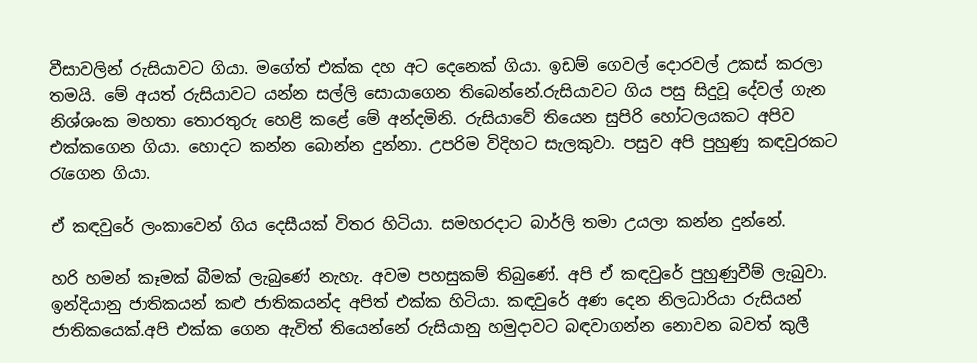වීසාවලින් රුසියාවට ගියා. මගේත් එක්ක දහ අට දෙනෙක් ගියා. ඉඩම් ගෙවල් දොරවල් උකස් කරලා තමයි. මේ අයත් රුසියාවට යන්න සල්ලි සොයාගෙන තිබෙන්නේ.රුසියාවට ගිය පසු සිදුවූ දේවල් ගැන නිශ්ශංක මහතා තොරතුරු හෙළි කළේ මේ අන්දමිනි. රුසියාවේ තියෙන සුපිරි හෝටලයකට අපිව එක්කගෙන ගියා. හොදට කන්න බොන්න දුන්නා. උපරිම විදිහට සැලකුවා. පසුව අපි පුහුණු කඳවුරකට රැගෙන ගියා.

ඒ කඳවුරේ ලංකාවෙන් ගිය දෙසීයක් විතර හිටියා. සමහරදාට බාර්ලි තමා උයලා කන්න දුන්නේ.

හරි හමන් කෑමක් බීමක් ලැබුණේ නැහැ. අවම පහසුකම් තිබුණේ. අපි ඒ කඳවුරේ පුහුණුවීම් ලැබුවා. ඉන්දියානු ජාතිකයන් කළු ජාතිකයන්ද අපිත් එක්ක හිටියා. කඳවුරේ අණ දෙන නිලධාරියා රුසියන් ජාතිකයෙක්.අපි එක්ක ගෙන ඇවිත් තියෙන්නේ රුසියානු හමුදාවට බඳවාගන්න නොවන බවත් කුලී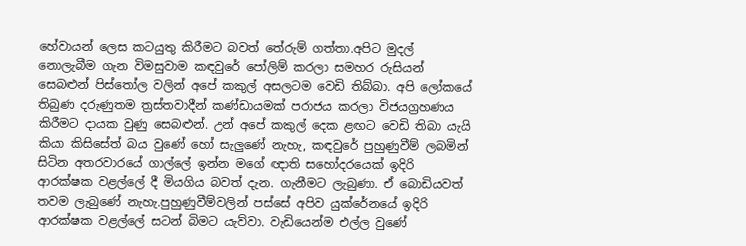හේවායන් ලෙස කටයුතු කිරීමට බවත් තේරුම් ගත්තා.අපිට මුදල් නොලැබීම ගැන විමසුවාම කඳවුරේ පෝලිම් කරලා සමහර රුසියන් සෙබළුන් පිස්තෝල වලින් අපේ කකුල් අසලටම වෙඩි තිබ්බා. අපි ලෝකයේ තිබුණ දරුණුතම ත්‍රස්තවාදීන් කණ්ඩායමක් පරාජය කරලා විජයග්‍රහණය කිරීමට දායක වුණු සෙබළුන්. උන් අපේ කකුල් දෙක ළඟට වෙඩි තිබා යැයි කියා කිසිසේත් බය වුණේ හෝ සැලුණේ නැහැ, කඳවුරේ පුහුණුවීම් ලබමින් සිටින අතරවාරයේ ගාල්ලේ ඉන්න මගේ ඥාති සහෝදරයෙක් ඉදිරි ආරක්ෂක වළල්ලේ දී මියගිය බවත් දැන. ගැනීමට ලැබුණා. ඒ බොඩියවත් තවම ලැබුණේ නැහැ.පුහුණුවීම්වලින් පස්සේ අපිව යුක්රේනයේ ඉදිරි ආරක්ෂක වළල්ලේ සටන් බිමට යැව්වා. වැඩියෙන්ම එල්ල වුණේ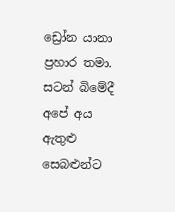ඩ්‍රෝන යානා ප්‍රහාර තමා. සටන් බිමේදී අපේ අය ඇතුළු සෙබළුන්ට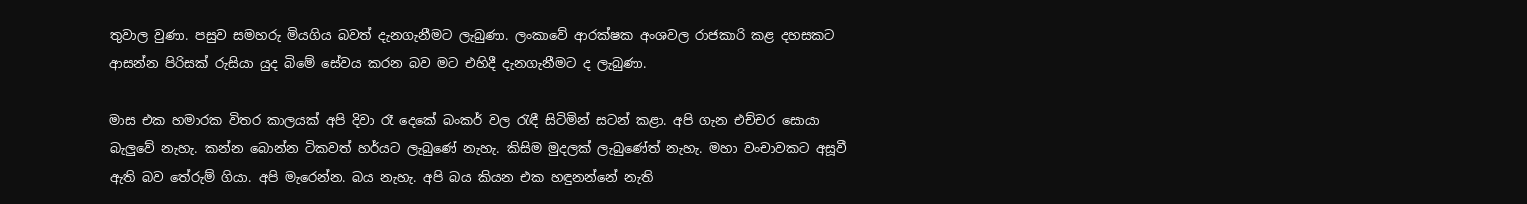තුවාල වුණා. පසුව සමහරු මියගිය බවත් දැනගැනීමට ලැබුණා. ලංකාවේ ආරක්ෂක අංශවල රාජකාරි කළ දහසකට ආසන්න පිරිසක් රුසියා යුද බිමේ සේවය කරන බව මට එහිදී දැනගැනීමට ද ලැබුණා.

මාස එක හමාරක විතර කාලයක් අපි දිවා රෑ දෙකේ බංකර් වල රැඳී සිටිමින් සටන් කළා. අපි ගැන එච්චර සොයා බැලුවේ නැහැ. කන්න බොන්න ටිකවත් හර්යට ලැබුණේ නැහැ. කිසිම මුදලක් ලැබුණේත් නැහැ. මහා වංචාවකට අසූවී ඇති බව තේරුම් ගියා. අපි මැරෙන්න. බය නැහැ. අපි බය කියන එක හඳුනන්නේ නැති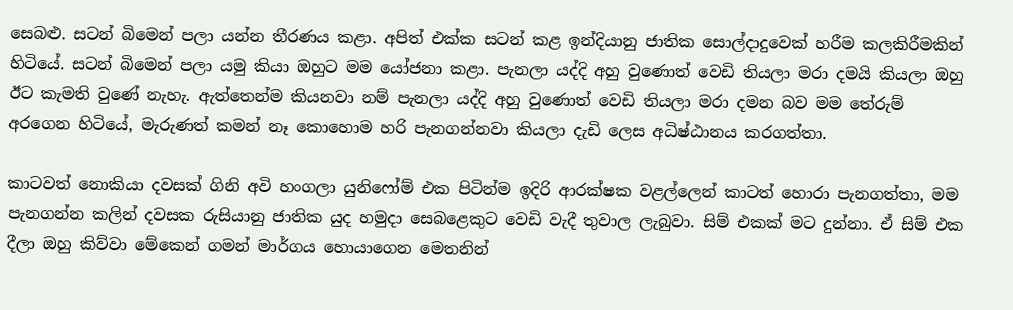සෙබළු. සටන් බිමෙන් පලා යන්න තීරණය කළා. අපිත් එක්ක සටන් කළ ඉන්දියානු ජාතික සොල්දාදුවෙක් හරීම කලකිරීමකින් හිටියේ. සටන් බිමෙන් පලා යමු කියා ඔහුට මම යෝජනා කළා. පැනලා යද්දි අහු වුණොත් වෙඩි තියලා මරා දමයි කියලා ඔහු ඊට කැමති වුණේ නැහැ. ඇත්තෙන්ම කියනවා නම් පැනලා යද්දි අහු වුණොත් වෙඩි තියලා මරා දමන බව මම තේරුම් අරගෙන හිටියේ, මැරුණත් කමන් නෑ කොහොම හරි පැනගන්නවා කියලා දැඩි ලෙස අධිෂ්ඨානය කරගත්තා.

කාටවත් නොකියා දවසක් ගිනි අවි හංගලා යුනිෆෝම් එක පිටින්ම ඉදිරි ආරක්ෂක වළල්ලෙන් කාටත් හොරා පැනගත්තා, මම පැනගන්න කලින් දවසක රුසියානු ජාතික යුද හමුදා සෙබළෙකුට වෙඩි වැදී තුවාල ලැබුවා. සිම් එකක් මට දුන්නා. ඒ සිම් එක දීලා ඔහු කිව්වා මේකෙන් ගමන් මාර්ගය හොයාගෙන මෙතනින්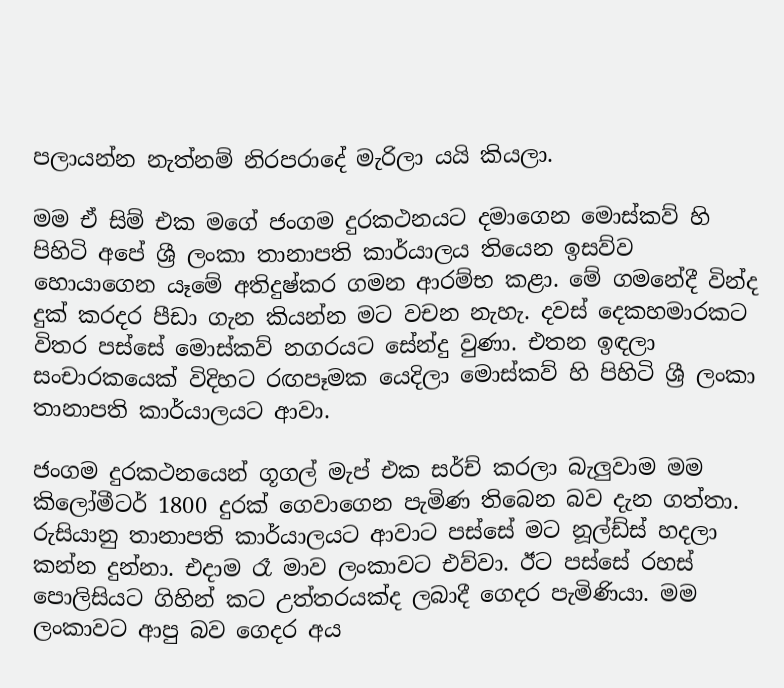පලායන්න නැත්නම් නිරපරාදේ මැරිලා යයි කියලා.

මම ඒ සිම් එක මගේ ජංගම දුරකථනයට දමාගෙන මොස්කව් හි පිහිටි අපේ ශ්‍රී ලංකා තානාපති කාර්යාලය තියෙන ඉසව්ව හොයාගෙන යෑමේ අතිදුෂ්කර ගමන ආරම්භ කළා. මේ ගමනේදී වින්ද දුක් කරදර පීඩා ගැන කියන්න මට වචන නැහැ. දවස් දෙකහමාරකට විතර පස්සේ මොස්කව් නගරයට සේන්දු වුණා. එතන ඉඳලා සංචාරකයෙක් විදිහට රඟපෑමක යෙදිලා මොස්කව් හි පිහිටි ශ්‍රී ලංකා තානාපති කාර්යාලයට ආවා.

ජංගම දුරකථනයෙන් ගූගල් මැප් එක සර්ච් කරලා බැලුවාම මම කිලෝමීටර් 1800 දුරක් ගෙවාගෙන පැමිණ තිබෙන බව දැන ගත්තා. රුසියානු තානාපති කාර්යාලයට ආවාට පස්සේ මට නූල්ඩ්ස් හදලා කන්න දුන්නා. එදාම රෑ මාව ලංකාවට එව්වා. ඊට පස්සේ රහස් පොලිසියට ගිහින් කට උත්තරයක්ද ලබාදී ගෙදර පැමිණියා. මම ලංකාවට ආපු බව ගෙදර අය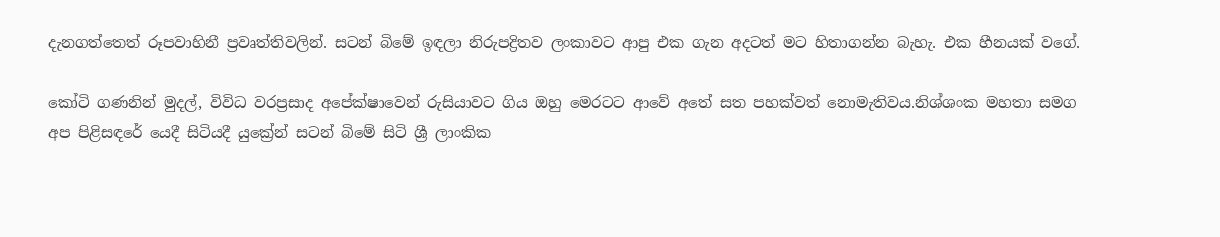දැනගත්තෙත් රූපවාහිනී ප්‍රවෘත්තිවලින්. සටන් බිමේ ඉඳලා නිරුපද්‍රිතව ලංකාවට ආපු එක ගැන අදටත් මට හිතාගන්න බැහැ. එක හීනයක් වගේ.

කෝටි ගණනින් මුදල්, විවිධ වරප්‍රසාද අපේක්ෂාවෙන් රුසියාවට ගිය ඔහු මෙරටට ආවේ අතේ සත පහක්වත් නොමැතිවය.නිශ්ශංක මහතා සමග අප පිළිසඳරේ යෙදී සිටියදී යුක්‍රේන් සටන් බිමේ සිටි ශ්‍රී ලාංකික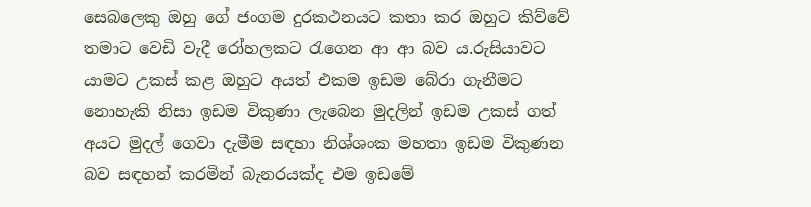සෙබලෙකු ඔහු ගේ ජංගම දුරකථනයට කතා කර ඔහුට කිව්වේ තමාට වෙඩි වැදී රෝහලකට රැගෙන ආ ආ බව ය.රුසියාවට යාමට උකස් කළ ඔහුට අයත් එකම ඉඩම බේරා ගැනීමට නොහැකි නිසා ඉඩම විකුණා ලැබෙන මුදලින් ඉඩම උකස් ගත් අයට මුදල් ගෙවා දැමීම සඳහා නිශ්ශංක මහතා ඉඩම විකුණන බව සඳහන් කරමින් බැනරයක්ද එම ඉඩමේ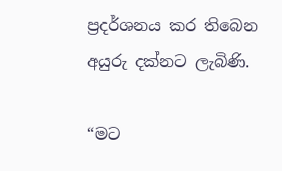ප්‍රදර්ශනය කර තිබෙන අයුරු දක්නට ලැබිණි.

“මට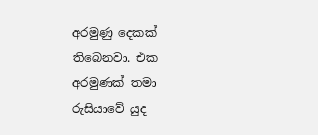අරමුණු දෙකක් තිබෙනවා. එක අරමුණක් තමා රුසියාවේ යුද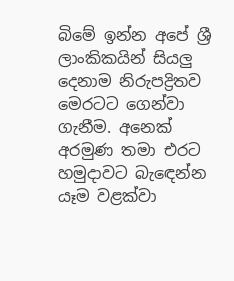බිමේ ඉන්න අපේ ශ්‍රී ලාංකිකයින් සියලු දෙනාම නිරුපද්‍රිතව මෙරටට ගෙන්වා ගැනීම. අනෙක් අරමුණ තමා එරට හමුදාවට බැඳෙන්න යෑම වළක්වා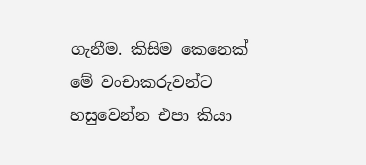ගැනීම. කිසිම කෙනෙක් මේ වංචාකරුවන්ට හසුවෙන්න එපා කියා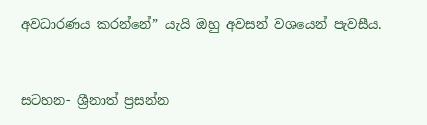අවධාරණය කරන්නේ” යැයි ඔහු අවසන් වශයෙන් පැවසීය.


සටහන- ශ්‍රීනාත් ප්‍රසන්න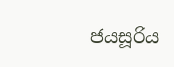ජයසූරිය